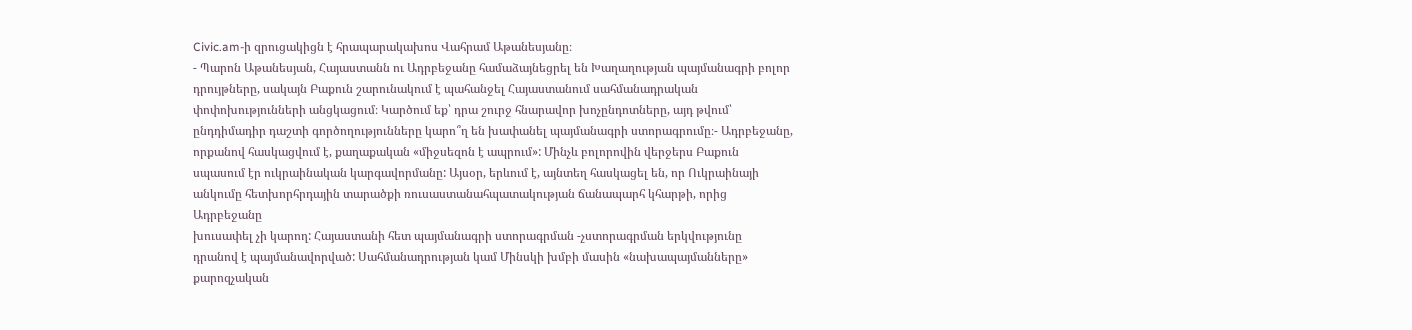Civic.am-ի զրուցակիցն է հրապարակախոս Վահրամ Աթանեսյանը։
- Պարոն Աթանեսյան, Հայաստանն ու Ադրբեջանը համաձայնեցրել են Խաղաղության պայմանագրի բոլոր դրույթները, սակայն Բաքուն շարունակում է պահանջել Հայաստանում սահմանադրական փոփոխությունների անցկացում։ Կարծում եք՝ դրա շուրջ հնարավոր խոչընդոտները, այդ թվում՝ ընդդիմադիր դաշտի գործողությունները կարո՞ղ են խափանել պայմանագրի ստորագրումը։- Ադրբեջանը,
որքանով հասկացվում է, քաղաքական «միջսեզոն է ապրում»: Մինչև բոլորովին վերջերս Բաքուն
սպասում էր ուկրաինական կարգավորմանը: Այսօր, երևում է, այնտեղ հասկացել են, որ Ուկրաինայի
անկումը հետխորհրդային տարածքի ռուսաստանահպատակության ճանապարհ կհարթի, որից Ադրբեջանը
խուսափել չի կարող: Հայաստանի հետ պայմանագրի ստորագրման -չստորագրման երկվությունը
դրանով է պայմանավորված: Սահմանադրության կամ Մինսկի խմբի մասին «նախապայմանները» քարոզչական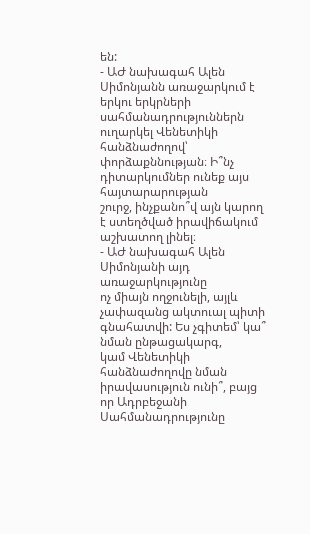են:
- ԱԺ նախագահ Ալեն Սիմոնյանն առաջարկում է երկու երկրների սահմանադրություններն
ուղարկել Վենետիկի հանձնաժողով՝ փորձաքննության։ Ի՞նչ դիտարկումներ ունեք այս հայտարարության
շուրջ, ինչքանո՞վ այն կարող է ստեղծված իրավիճակում աշխատող լինել։
- ԱԺ նախագահ Ալեն Սիմոնյանի այդ առաջարկությունը
ոչ միայն ողջունելի, այլև չափազանց ակտուալ պիտի գնահատվի: Ես չգիտեմ՝ կա՞ նման ընթացակարգ,
կամ Վենետիկի հանձնաժողովը նման իրավասություն ունի՞, բայց որ Ադրբեջանի Սահմանադրությունը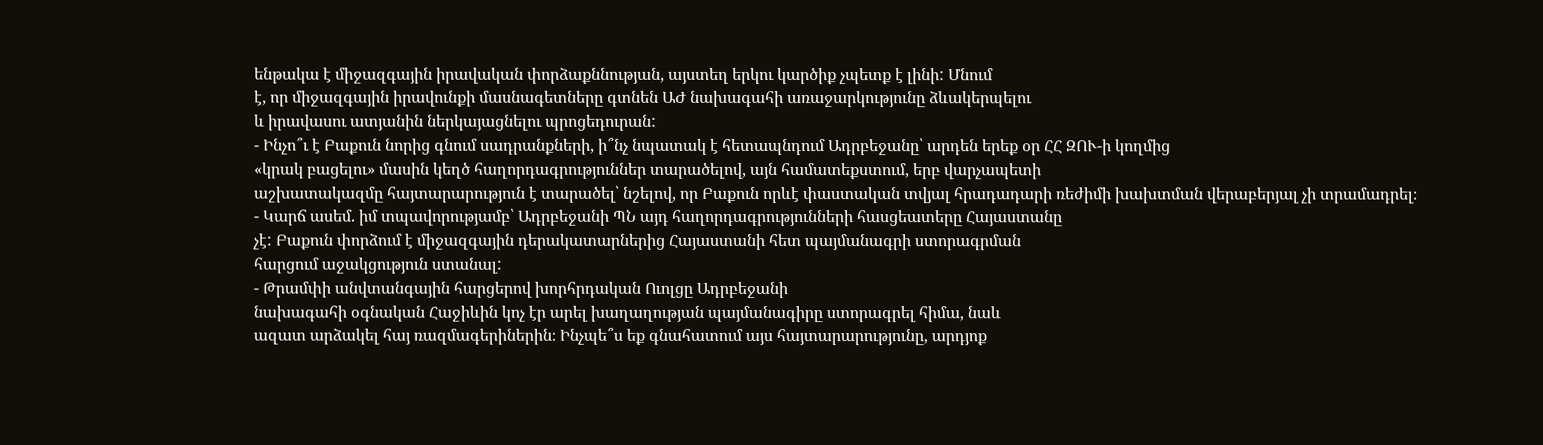ենթակա է միջազգային իրավական փորձաքննության, այստեղ երկու կարծիք չպետք է լինի: Մնում
է, որ միջազգային իրավունքի մասնագետները գտնեն ԱԺ նախագահի առաջարկությունը ձևակերպելու
և իրավասու ատյանին ներկայացնելու պրոցեդուրան:
- Ինչո՞ւ է Բաքուն նորից գնում սադրանքների, ի՞նչ նպատակ է հետապնդում Ադրբեջանը՝ արդեն երեք օր ՀՀ ԶՈՒ-ի կողմից
«կրակ բացելու» մասին կեղծ հաղորդագրություններ տարածելով, այն համատեքստում, երբ վարչապետի
աշխատակազմը հայտարարություն է տարածել՝ նշելով, որ Բաքուն որևէ փաստական տվյալ հրադադարի ռեժիմի խախտման վերաբերյալ չի տրամադրել։
- Կարճ ասեմ. իմ տպավորությամբ՝ Ադրբեջանի ՊՆ այդ հաղորդագրությունների հասցեատերը Հայաստանը
չէ: Բաքուն փորձում է միջազգային դերակատարներից Հայաստանի հետ պայմանագրի ստորագրման
հարցում աջակցություն ստանալ:
- Թրամփի անվտանգային հարցերով խորհրդական Ուոլցը Ադրբեջանի
նախագահի օգնական Հաջիևին կոչ էր արել խաղաղության պայմանագիրը ստորագրել հիմա, նաև
ազատ արձակել հայ ռազմագերիներին։ Ինչպե՞ս եք գնահատում այս հայտարարությունը, արդյոք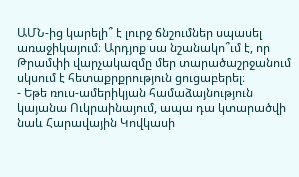ԱՄՆ-ից կարելի՞ է լուրջ ճնշումներ սպասել առաջիկայում։ Արդյոք սա նշանակո՞ւմ է, որ
Թրամփի վարչակազմը մեր տարածաշրջանում սկսում է հետաքրքրություն ցուցաբերել։
- Եթե ռուս-ամերիկյան համաձայնություն
կայանա Ուկրաինայում, ապա դա կտարածվի նաև Հարավային Կովկասի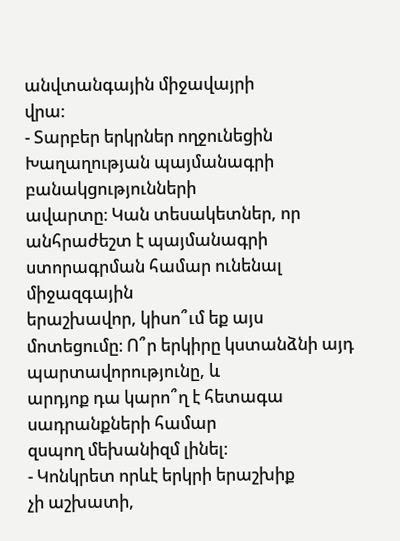անվտանգային միջավայրի
վրա:
- Տարբեր երկրներ ողջունեցին Խաղաղության պայմանագրի բանակցությունների
ավարտը։ Կան տեսակետներ, որ անհրաժեշտ է պայմանագրի ստորագրման համար ունենալ միջազգային
երաշխավոր, կիսո՞ւմ եք այս մոտեցումը։ Ո՞ր երկիրը կստանձնի այդ պարտավորությունը, և
արդյոք դա կարո՞ղ է հետագա սադրանքների համար
զսպող մեխանիզմ լինել։
- Կոնկրետ որևէ երկրի երաշխիք
չի աշխատի,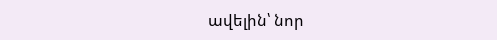ավելին՝ նոր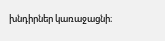խնդիրներ կառաջացնի։